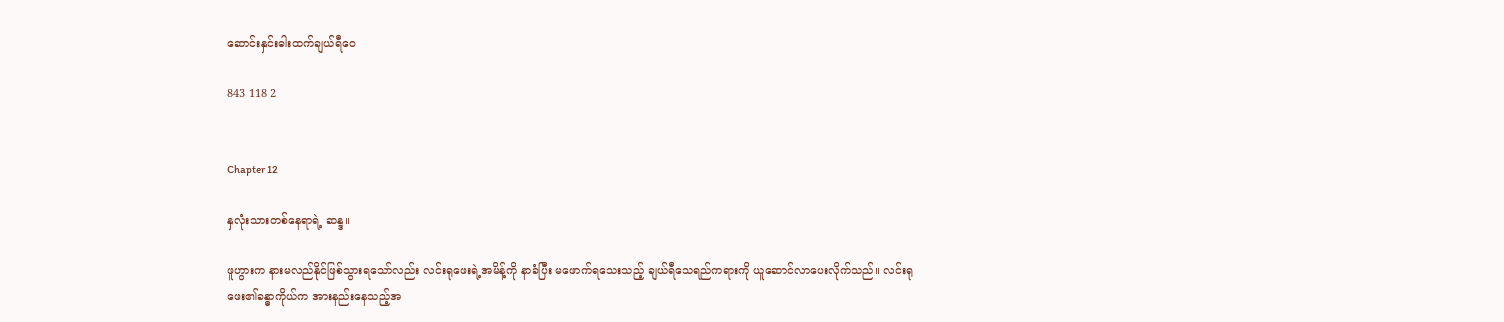ဆောင်းနှင်းဓါးထက်ချယ်ရီဝေ

843 118 2


Chapter 12

နှလုံးသားတစ်နေရာရဲ့ ဆန္ဒ။

ဖူဟွားက နားမလည်နိုင်ဖြစ်သွားရသော်လည်း လင်းရုဖေးရဲ့အမိန့်ကို နာခံပြီး မဖောက်ရသေးသည့် ချယ်ရီသေရည်ကရားကို ယူဆောင်လာပေးလိုက်သည်။ လင်းရုဖေး၏ခန္ဓာကိုယ်က အားနည်းနေသည့်အ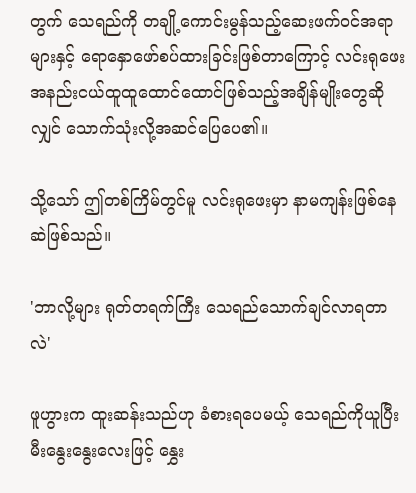တွက် သေရည်ကို တချို့ကောင်းမွန်သည့်ဆေးဖက်၀င်အရာများနှင့် ရောနှောဖော်စပ်ထားခြင်းဖြစ်တာကြောင့် လင်းရုဖေး အနည်းငယ်ထူထူထောင်ထောင်ဖြစ်သည့်အချိန်မျိုးတွေဆိုလျှင် သောက်သုံးလို့အဆင်ပြေပေ၏။

သို့သော် ဤတစ်ကြိမ်တွင်မူ လင်းရုဖေးမှာ နာမကျန်းဖြစ်နေဆဲဖြစ်သည်။

'ဘာလို့များ ရုတ်တရက်ကြီး သေရည်သောက်ချင်လာရတာလဲ'

ဖူဟွားက ထူးဆန်းသည်ဟု ခံစားရပေမယ့် သေရည်ကိုယူပြီး မီးနွေးနွေးလေးဖြင့် နွှေး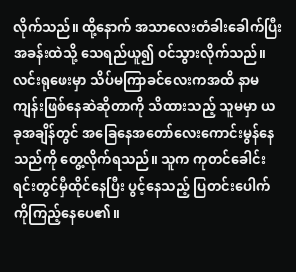လိုက်သည်။ ထို့နောက် အသာလေးတံခါးခေါက်ပြီး အခန်းထဲသို့ သေရည်ယူ၍ ဝင်သွားလိုက်သည်။ လင်းရုဖေးမှာ သိပ်မကြာခင်လေးကအထိ နာမကျန်းဖြစ်နေဆဲဆိုတာကို သိထားသည့် သူမမှာ ယခုအချိန်တွင် အခြေနေအတော်လေးကောင်းမွန်နေသည်ကို တွေ့လိုက်ရသည်။ သူက ကုတင်ခေါင်းရင်းတွင်မှီထိုင်နေပြီး ပွင့်နေသည့် ပြတင်းပေါက်ကိုကြည့်နေပေ၏။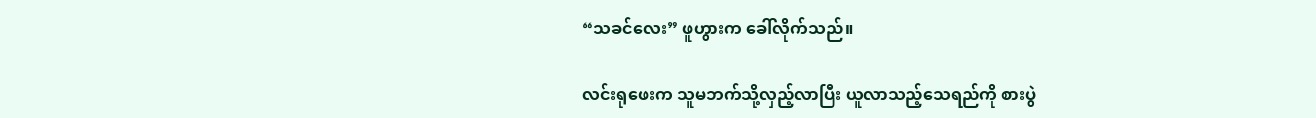“သခင်လေး” ဖူဟွားက ခေါ်လိုက်သည်။

လင်းရုဖေးက သူမဘက်သို့လှည့်လာပြီး ယူလာသည့်သေရည်ကို စားပွဲ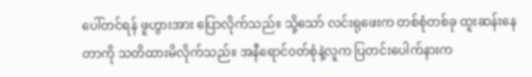ပေါ်တင်ရန် ဖူဟွားအား ပြောလိုက်သည်။ သို့သော် လင်းရုဖေးက တစ်စုံတစ်ခု ထူးဆန်းနေတာကို သတိထားမိလိုက်သည်။ အနီရောင်၀တ်စုံနဲ့လူက ပြတင်းပေါက်နားက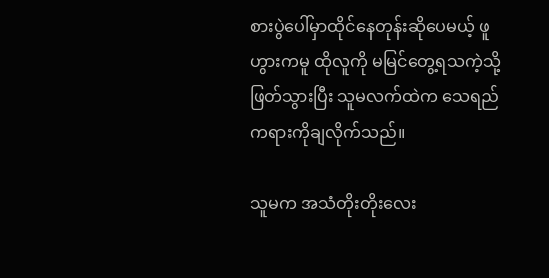စားပွဲပေါ်မှာထိုင်နေတုန်းဆိုပေမယ့် ဖူဟွားကမူ ထိုလူကို မမြင်တွေ့ရသကဲ့သို့ ဖြတ်သွားပြီး သူမလက်ထဲက သေရည်ကရားကိုချလိုက်သည်။

သူမက အသံတိုးတိုးလေး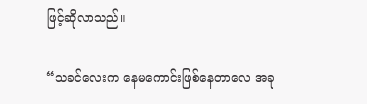ဖြင့်ဆိုလာသည်။

“သခင်လေးက နေမကောင်းဖြစ်နေတာလေ အခု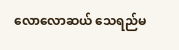လောလောဆယ် သေရည်မ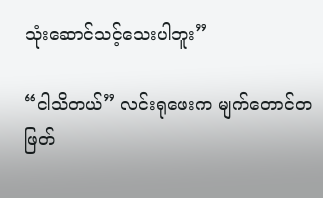သုံးဆောင်သင့်သေးပါဘူး”

“ငါသိတယ်” လင်းရုဖေးက မျက်တောင်တဖြတ်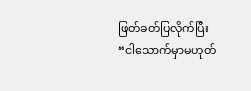ဖြတ်ခတ်ပြလိုက်ပြီး “ငါသောက်မှာမဟုတ်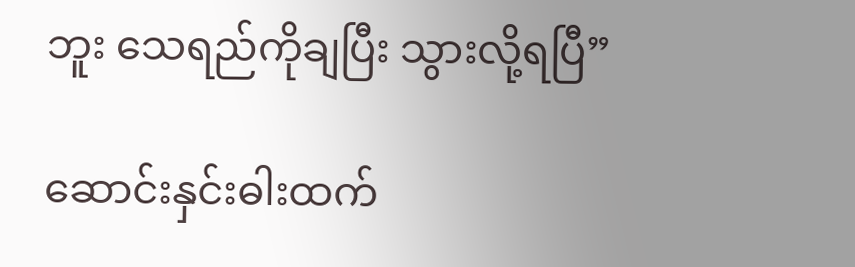ဘူး သေရည်ကိုချပြီး သွားလို့ရပြီ”

ဆောင်းနှင်းဓါးထက်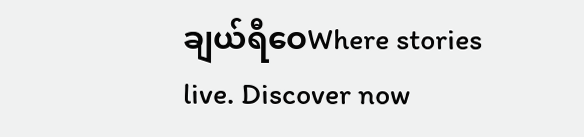ချယ်ရီဝေWhere stories live. Discover now